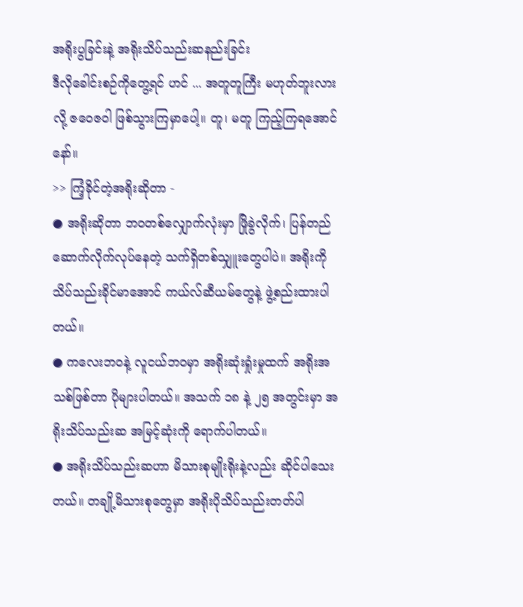အရိုးပွခြင်းနဲ့ အရိုးသိပ်သည်းဆနည်းခြင်း
ဒီလိုခေါင်းစဉ်ကိုတွေ့ရင် ဟင် ... အတူတူကြီး မဟုတ်ဘူးလားလို့ ဇဝေဇဝါ ဖြစ်သွားကြမှာပေါ့။ တူ၊ မတူ ကြည့်ကြရအောင်နော်။
>> ကြံ့ခိုင်တဲ့အရိုးဆိုတာ -
● အရိုးဆိုတာ ဘဝတစ်လျှောက်လုံးမှာ ဖြိုခွဲလိုက်၊ ပြန်တည်ဆောက်လိုက်လုပ်နေတဲ့ သက်ရှိတစ်သျှူးတွေပါပဲ။ အရိုးကို သိပ်သည်းခိုင်မာအောင် ကယ်လ်ဆီယမ်တွေနဲ့ ဖွဲ့စည်းထားပါတယ်။
● ကလေးဘဝနဲ့ လူငယ်ဘဝမှာ အရိုးဆုံးရှုံးမှုထက် အရိုးအသစ်ဖြစ်တာ ပိုများပါတယ်။ အသက် ၁၈ နဲ့ ၂၅ အတွင်းမှာ အရိုးသိပ်သည်းဆ အမြင့်ဆုံးကို ရောက်ပါတယ်။
● အရိုးသိပ်သည်းဆဟာ မိသားစုမျိုးရိုးနဲ့လည်း ဆိုင်ပါသေးတယ်။ တချို့မိသားစုတွေမှာ အရိုးပိုသိပ်သည်းတတ်ပါ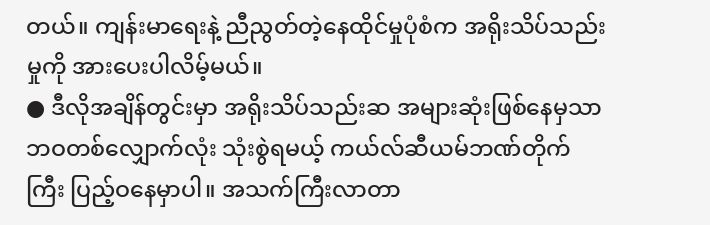တယ်။ ကျန်းမာရေးနဲ့ ညီညွတ်တဲ့နေထိုင်မှုပုံစံက အရိုးသိပ်သည်းမှုကို အားပေးပါလိမ့်မယ်။
● ဒီလိုအချိန်တွင်းမှာ အရိုးသိပ်သည်းဆ အများဆုံးဖြစ်နေမှသာ ဘဝတစ်လျှောက်လုံး သုံးစွဲရမယ့် ကယ်လ်ဆီယမ်ဘဏ်တိုက်ကြီး ပြည့်ဝနေမှာပါ။ အသက်ကြီးလာတာ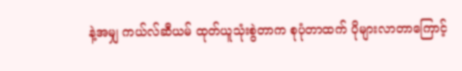နဲ့အမျှ ကယ်လ်ဆီယမ် ထုတ်ယူသုံးစွဲတာက စုပုံတာထက် ပိုများလာတာကြောင့်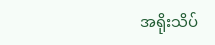အရိုးသိပ်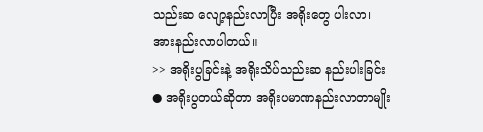သည်းဆ လျော့နည်းလာပြီး အရိုးတွေ ပါးလာ၊ အားနည်းလာပါတယ်။
>> အရိုးပွခြင်းနဲ့ အရိုးသိပ်သည်းဆ နည်းပါးခြင်း
● အရိုးပွတယ်ဆိုတာ အရိုးပမာဏနည်းလာတာမျိုး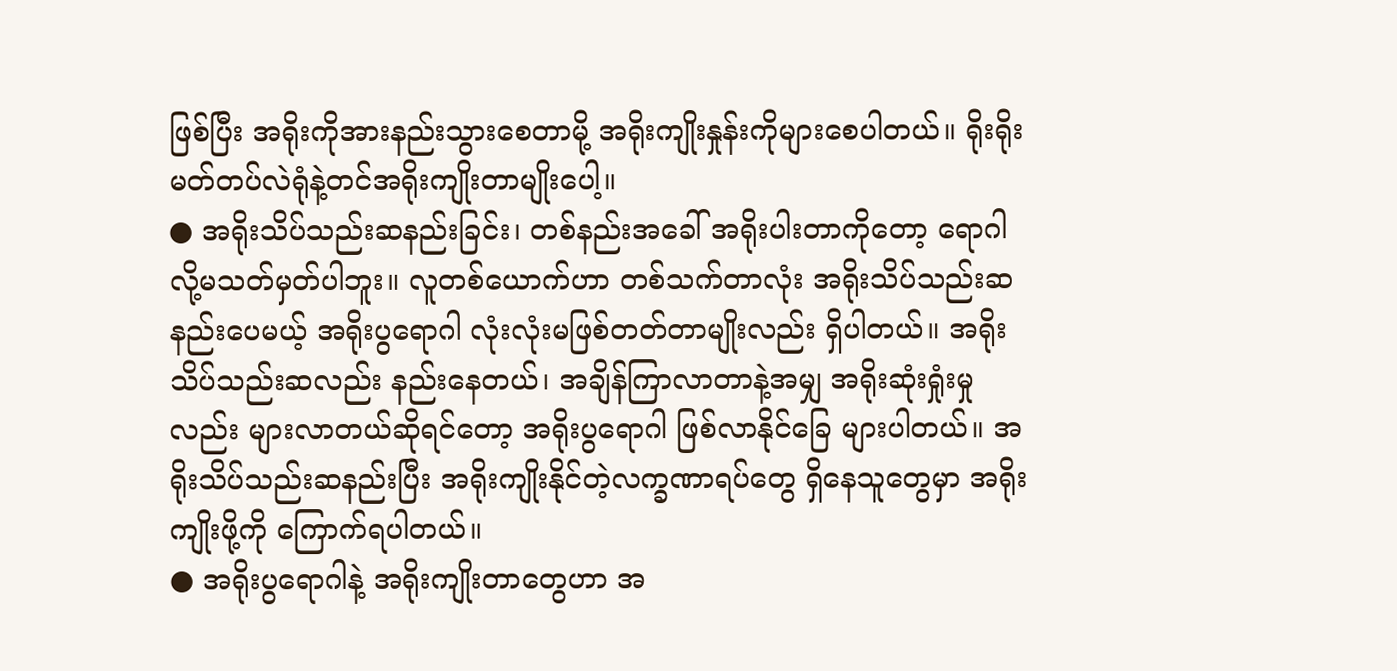ဖြစ်ပြီး အရိုးကိုအားနည်းသွားစေတာမို့ အရိုးကျိုးနှုန်းကိုများစေပါတယ်။ ရိုးရိုးမတ်တပ်လဲရုံနဲ့တင်အရိုးကျိုးတာမျိုးပေါ့။
● အရိုးသိပ်သည်းဆနည်းခြင်း၊ တစ်နည်းအခေါ် အရိုးပါးတာကိုတော့ ရောဂါလို့မသတ်မှတ်ပါဘူး။ လူတစ်ယောက်ဟာ တစ်သက်တာလုံး အရိုးသိပ်သည်းဆနည်းပေမယ့် အရိုးပွရောဂါ လုံးလုံးမဖြစ်တတ်တာမျိုးလည်း ရှိပါတယ်။ အရိုးသိပ်သည်းဆလည်း နည်းနေတယ်၊ အချိန်ကြာလာတာနဲ့အမျှ အရိုးဆုံးရှုံးမှုလည်း များလာတယ်ဆိုရင်တော့ အရိုးပွရောဂါ ဖြစ်လာနိုင်ခြေ များပါတယ်။ အရိုးသိပ်သည်းဆနည်းပြီး အရိုးကျိုးနိုင်တဲ့လက္ခဏာရပ်တွေ ရှိနေသူတွေမှာ အရိုးကျိုးဖို့ကို ကြောက်ရပါတယ်။
● အရိုးပွရောဂါနဲ့ အရိုးကျိုးတာတွေဟာ အ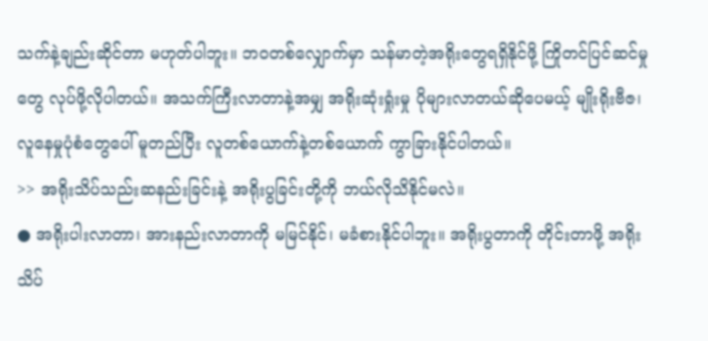သက်နဲ့ချည်းဆိုင်တာ မဟုတ်ပါဘူး။ ဘဝတစ်လျှောက်မှာ သန်မာတဲ့အရိုးတွေရရှိနိုင်ဖို့ ကြိုတင်ပြင်ဆင်မှုတွေ လုပ်ဖို့လိုပါတယ်။ အသက်ကြီးလာတာနဲ့အမျှ အရိုးဆုံးရှုံးမှု ပိုများလာတယ်ဆိုပေမယ့် မျိုးရိုးဗီဇ၊ လူနေမှုပုံစံတွေပေါ် မူတည်ပြီး လူတစ်ယောက်နဲ့တစ်ယောက် ကွာခြားနိုင်ပါတယ်။
>> အရိုးသိပ်သည်းဆနည်းခြင်းနဲ့ အရိုးပွခြင်းတို့ကို ဘယ်လိုသိနိုင်မလဲ။
● အရိုးပါးလာတာ၊ အားနည်းလာတာကို မမြင်နိုင်၊ မခံစားနိုင်ပါဘူး။ အရိုးပွတာကို တိုင်းတာဖို့ အရိုးသိပ်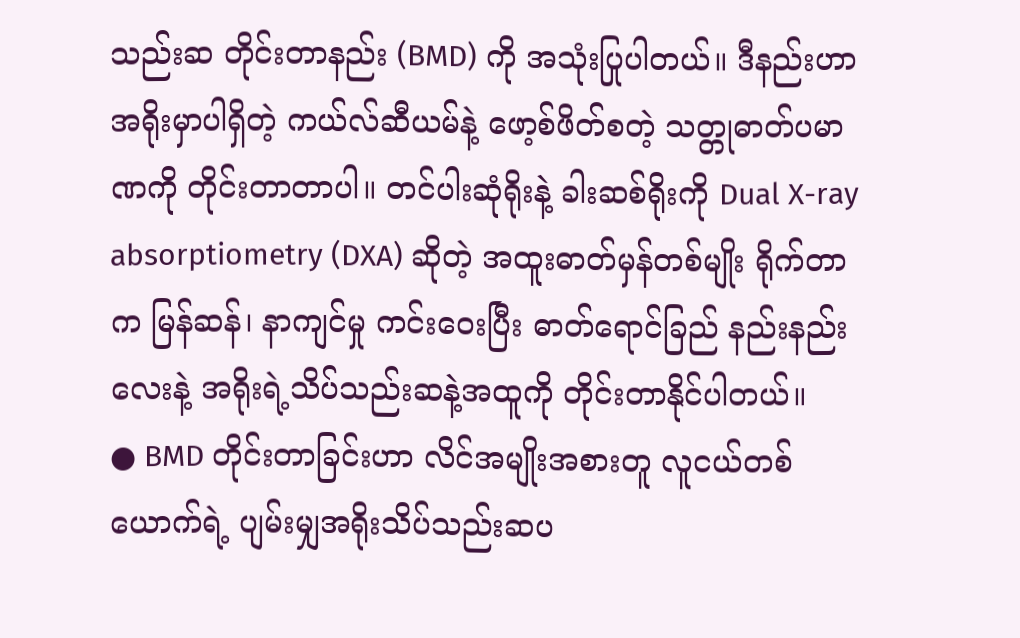သည်းဆ တိုင်းတာနည်း (BMD) ကို အသုံးပြုပါတယ်။ ဒီနည်းဟာ အရိုးမှာပါရှိတဲ့ ကယ်လ်ဆီယမ်နဲ့ ဖော့စ်ဖိတ်စတဲ့ သတ္တုဓာတ်ပမာဏကို တိုင်းတာတာပါ။ တင်ပါးဆုံရိုးနဲ့ ခါးဆစ်ရိုးကို Dual X-ray absorptiometry (DXA) ဆိုတဲ့ အထူးဓာတ်မှန်တစ်မျိုး ရိုက်တာက မြန်ဆန်၊ နာကျင်မှု ကင်းဝေးပြီး ဓာတ်ရောင်ခြည် နည်းနည်းလေးနဲ့ အရိုးရဲ့သိပ်သည်းဆနဲ့အထူကို တိုင်းတာနိုင်ပါတယ်။
● BMD တိုင်းတာခြင်းဟာ လိင်အမျိုးအစားတူ လူငယ်တစ်ယောက်ရဲ့ ပျမ်းမျှအရိုးသိပ်သည်းဆပ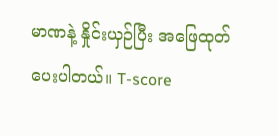မာဏနဲ့ နှိုင်းယှဉ်ပြီး အဖြေထုတ်ပေးပါတယ်။ T-score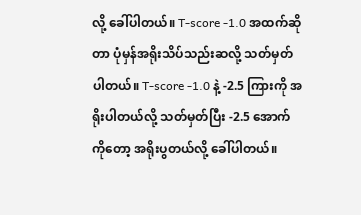လို့ ခေါ်ပါတယ်။ T-score -1.0 အထက်ဆိုတာ ပုံမှန်အရိုးသိပ်သည်းဆလို့ သတ်မှတ်ပါတယ်။ T-score -1.0 နဲ့ -2.5 ကြားကို အရိုးပါတယ်လို့ သတ်မှတ်ပြီး -2.5 အောက်ကိုတော့ အရိုးပွတယ်လို့ ခေါ်ပါတယ်။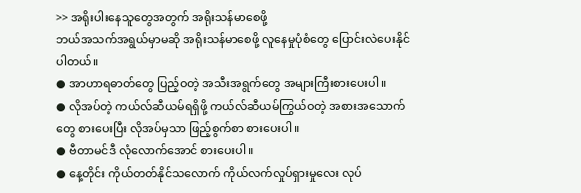>> အရိုးပါးနေသူတွေအတွက် အရိုးသန်မာစေဖို့
ဘယ်အသက်အရွယ်မှာမဆို အရိုးသန်မာစေဖို့ လူနေမှုပုံစံတွေ ပြောင်းလဲပေးနိုင်ပါတယ်။
● အာဟာရဓာတ်တွေ ပြည့်ဝတဲ့ အသီးအရွက်တွေ အများကြီးစားပေးပါ။
● လိုအပ်တဲ့ ကယ်လ်ဆီယမ်ရရှိဖို့ ကယ်လ်ဆီယမ်ကြွယ်ဝတဲ့ အစားအသောက်တွေ စားပေးပြီး လိုအပ်မှသာ ဖြည့်စွက်စာ စားပေးပါ။
● ဗီတာမင်ဒီ လုံလောက်အောင် စားပေးပါ။
● နေ့တိုင်း ကိုယ်တတ်နိုင်သလောက် ကိုယ်လက်လှုပ်ရှားမှုလေး လုပ်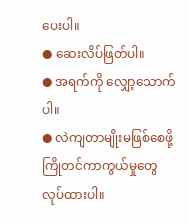ပေးပါ။
● ဆေးလိပ်ဖြတ်ပါ။
● အရက်ကို လျှော့သောက်ပါ။
● လဲကျတာမျိုးမဖြစ်စေဖို့ ကြိုတင်ကာကွယ်မှုတွေ လုပ်ထားပါ။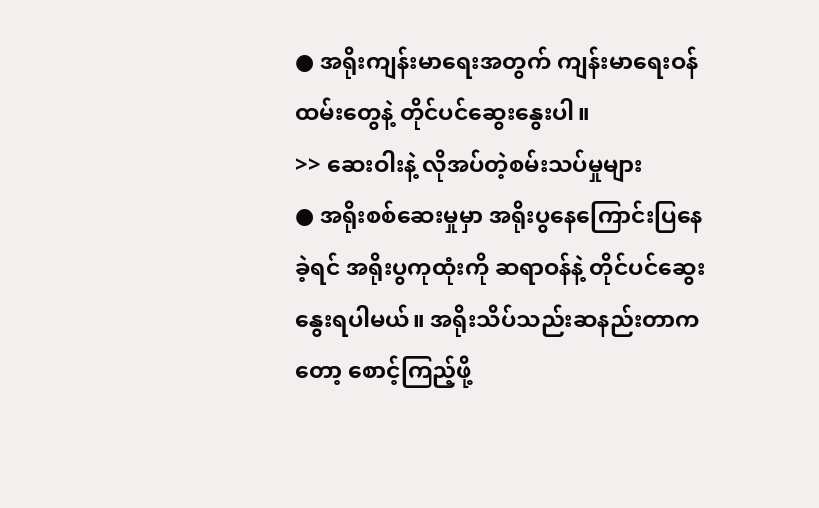● အရိုးကျန်းမာရေးအတွက် ကျန်းမာရေးဝန်ထမ်းတွေနဲ့ တိုင်ပင်ဆွေးနွေးပါ။
>> ဆေးဝါးနဲ့ လိုအပ်တဲ့စမ်းသပ်မှုများ
● အရိုးစစ်ဆေးမှုမှာ အရိုးပွနေကြောင်းပြနေခဲ့ရင် အရိုးပွကုထုံးကို ဆရာဝန်နဲ့ တိုင်ပင်ဆွေးနွေးရပါမယ်။ အရိုးသိပ်သည်းဆနည်းတာကတော့ စောင့်ကြည့်ဖို့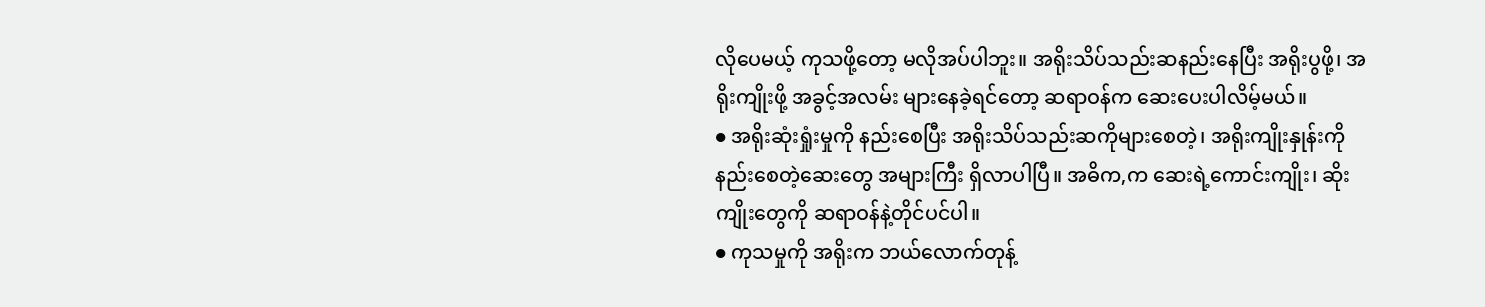လိုပေမယ့် ကုသဖို့တော့ မလိုအပ်ပါဘူး။ အရိုးသိပ်သည်းဆနည်းနေပြီး အရိုးပွဖို့၊ အရိုးကျိုးဖို့ အခွင့်အလမ်း များနေခဲ့ရင်တော့ ဆရာဝန်က ဆေးပေးပါလိမ့်မယ်။
● အရိုးဆုံးရှုံးမှုကို နည်းစေပြီး အရိုးသိပ်သည်းဆကိုများစေတဲ့၊ အရိုးကျိုးနှုန်းကို နည်းစေတဲ့ဆေးတွေ အများကြီး ရှိလာပါပြီ။ အဓိက,က ဆေးရဲ့ကောင်းကျိုး၊ ဆိုးကျိုးတွေကို ဆရာဝန်နဲ့တိုင်ပင်ပါ။
● ကုသမှုကို အရိုးက ဘယ်လောက်တုန့်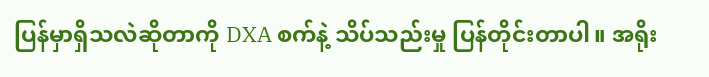ပြန်မှာရှိသလဲဆိုတာကို DXA စက်နဲ့ သိပ်သည်းမှု ပြန်တိုင်းတာပါ။ အရိုး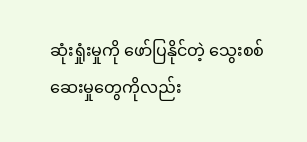ဆုံးရှုံးမှုကို ဖော်ပြနိုင်တဲ့ သွေးစစ်ဆေးမှုတွေကိုလည်း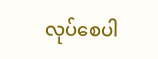လုပ်စေပါ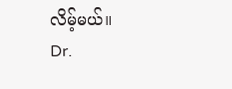လိမ့်မယ်။
Dr.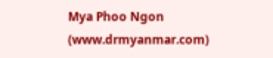Mya Phoo Ngon (www.drmyanmar.com)